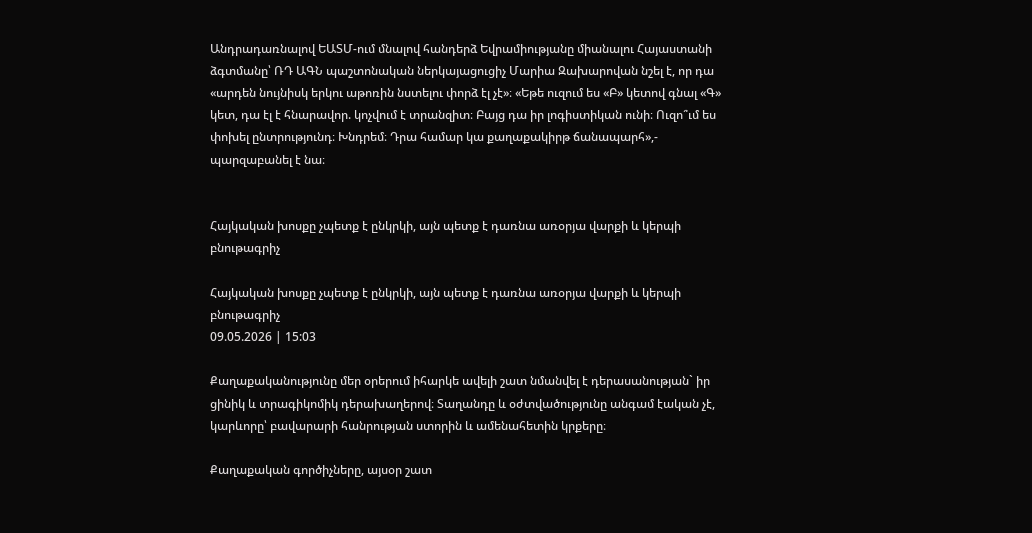Անդրադառնալով ԵԱՏՄ-ում մնալով հանդերձ Եվրամիությանը միանալու Հայաստանի ձգտմանը՝ ՌԴ ԱԳՆ պաշտոնական ներկայացուցիչ Մարիա Զախարովան նշել է, որ դա «արդեն նույնիսկ երկու աթոռին նստելու փորձ էլ չէ»։ «Եթե ուզում ես «Բ» կետով գնալ «Գ» կետ, դա էլ է հնարավոր. կոչվում է տրանզիտ։ Բայց դա իր լոգիստիկան ունի։ Ուզո՞ւմ ես փոխել ընտրությունդ։ Խնդրեմ։ Դրա համար կա քաղաքակիրթ ճանապարհ»,- պարզաբանել է նա։


Հայկական խոսքը չպետք է ընկրկի, այն պետք է դառնա առօրյա վարքի և կերպի բնութագրիչ

Հայկական խոսքը չպետք է ընկրկի, այն պետք է դառնա առօրյա վարքի և կերպի բնութագրիչ
09.05.2026 | 15:03

Քաղաքականությունը մեր օրերում իհարկե ավելի շատ նմանվել է դերասանության` իր ցինիկ և տրագիկոմիկ դերախաղերով։ Տաղանդը և օժտվածությունը անգամ էական չէ, կարևորը՝ բավարարի հանրության ստորին և ամենահետին կրքերը։

Քաղաքական գործիչները, այսօր շատ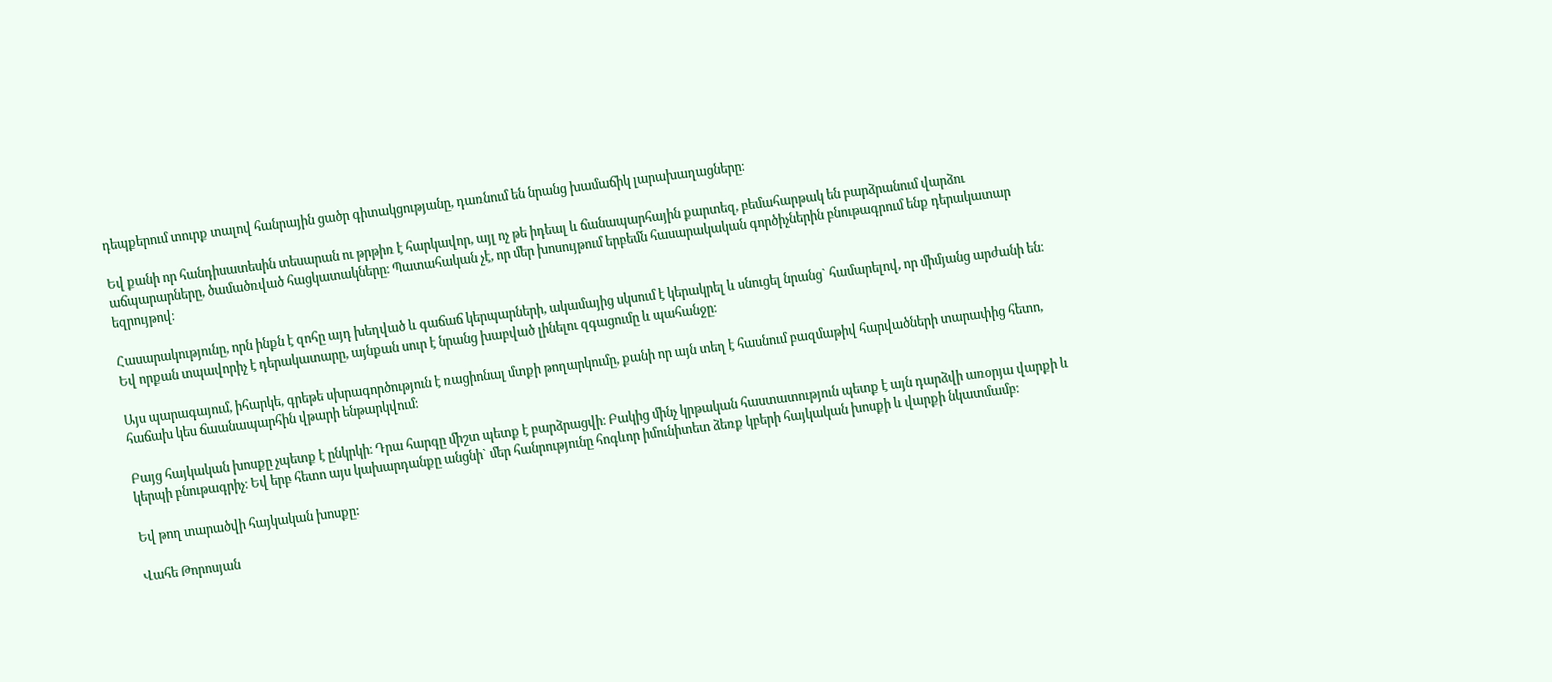դեպքերում տուրք տալով հանրային ցածր գիտակցությանը, դառնում են նրանց խամաճիկ լարախաղացները։

Եվ քանի որ հանդիսատեսին տեսարան ու թրթիռ է հարկավոր, այլ ոչ թե իդեալ և ճանապարհային քարտեզ, բեմահարթակ են բարձրանում վարձու աճպարարները, ծամածռված հացկատակները։ Պատահական չէ, որ մեր խոսույթում երբեմն հասարակական գործիչներին բնութագրում ենք դերակատար եզրույթով։

Հասարակությունը, որն ինքն է զոհը այդ խեղված և գաճաճ կերպարների, ակամայից սկսում է կերակրել և սնուցել նրանց` համարելով, որ միմյանց արժանի են։ Եվ որքան տպավորիչ է դերակատարը, այնքան սուր է նրանց խաբված լինելու զգացումը և պահանջը։

Այս պարագայում, իհարկե, գրեթե սխրագործություն է ռացիոնալ մտքի թողարկումը, քանի որ այն տեղ է հասնում բազմաթիվ հարվածների տարափից հետո, հաճախ կես ճաանապարհին վթարի ենթարկվում։

Բայց հայկական խոսքը չպետք է ընկրկի։ Դրա հարգը միշտ պետք է բարձրացվի։ Բակից մինչ կրթական հաստատություն պետք է այն դարձվի առօրյա վարքի և կերպի բնութագրիչ։ Եվ երբ հետո այս կախարդանքը անցնի` մեր հանրությունը հոգևոր իմունիտետ ձեռք կբերի հայկական խոսքի և վարքի նկատմամբ։

Եվ թող տարածվի հայկական խոսքը:

Վահե Թորոսյան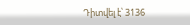Դիտվել է՝ 3136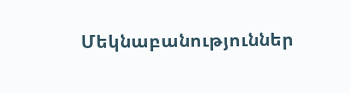Մեկնաբանություններ